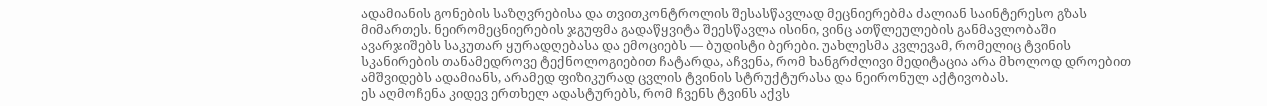ადამიანის გონების საზღვრებისა და თვითკონტროლის შესასწავლად მეცნიერებმა ძალიან საინტერესო გზას მიმართეს. ნეირომეცნიერების ჯგუფმა გადაწყვიტა შეესწავლა ისინი, ვინც ათწლეულების განმავლობაში ავარჯიშებს საკუთარ ყურადღებასა და ემოციებს — ბუდისტი ბერები. უახლესმა კვლევამ, რომელიც ტვინის სკანირების თანამედროვე ტექნოლოგიებით ჩატარდა, აჩვენა, რომ ხანგრძლივი მედიტაცია არა მხოლოდ დროებით ამშვიდებს ადამიანს, არამედ ფიზიკურად ცვლის ტვინის სტრუქტურასა და ნეირონულ აქტივობას.
ეს აღმოჩენა კიდევ ერთხელ ადასტურებს, რომ ჩვენს ტვინს აქვს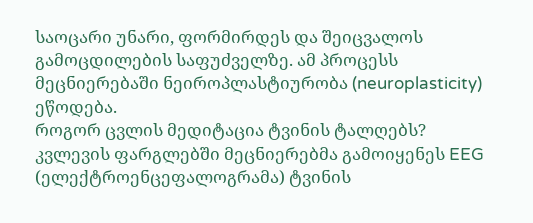საოცარი უნარი, ფორმირდეს და შეიცვალოს გამოცდილების საფუძველზე. ამ პროცესს მეცნიერებაში ნეიროპლასტიურობა (neuroplasticity) ეწოდება.
როგორ ცვლის მედიტაცია ტვინის ტალღებს?
კვლევის ფარგლებში მეცნიერებმა გამოიყენეს EEG (ელექტროენცეფალოგრამა) ტვინის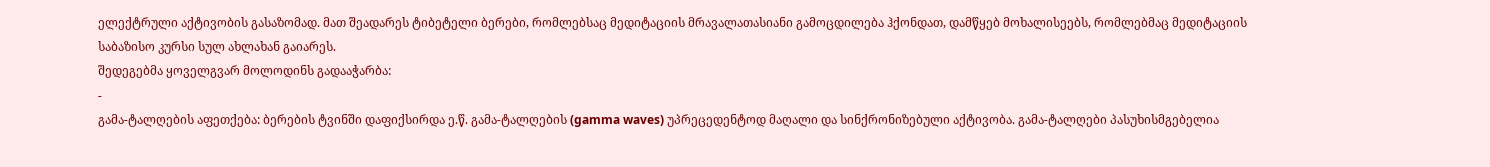ელექტრული აქტივობის გასაზომად. მათ შეადარეს ტიბეტელი ბერები, რომლებსაც მედიტაციის მრავალათასიანი გამოცდილება ჰქონდათ, დამწყებ მოხალისეებს, რომლებმაც მედიტაციის საბაზისო კურსი სულ ახლახან გაიარეს.
შედეგებმა ყოველგვარ მოლოდინს გადააჭარბა:
-
გამა-ტალღების აფეთქება: ბერების ტვინში დაფიქსირდა ე.წ. გამა-ტალღების (gamma waves) უპრეცედენტოდ მაღალი და სინქრონიზებული აქტივობა. გამა-ტალღები პასუხისმგებელია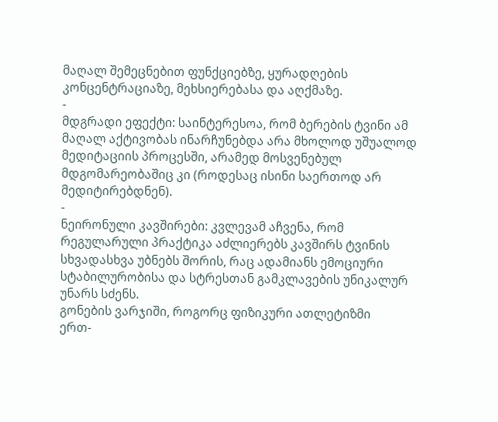მაღალ შემეცნებით ფუნქციებზე, ყურადღების კონცენტრაციაზე, მეხსიერებასა და აღქმაზე.
-
მდგრადი ეფექტი: საინტერესოა, რომ ბერების ტვინი ამ მაღალ აქტივობას ინარჩუნებდა არა მხოლოდ უშუალოდ მედიტაციის პროცესში, არამედ მოსვენებულ მდგომარეობაშიც კი (როდესაც ისინი საერთოდ არ მედიტირებდნენ).
-
ნეირონული კავშირები: კვლევამ აჩვენა, რომ რეგულარული პრაქტიკა აძლიერებს კავშირს ტვინის სხვადასხვა უბნებს შორის, რაც ადამიანს ემოციური სტაბილურობისა და სტრესთან გამკლავების უნიკალურ უნარს სძენს.
გონების ვარჯიში, როგორც ფიზიკური ათლეტიზმი
ერთ-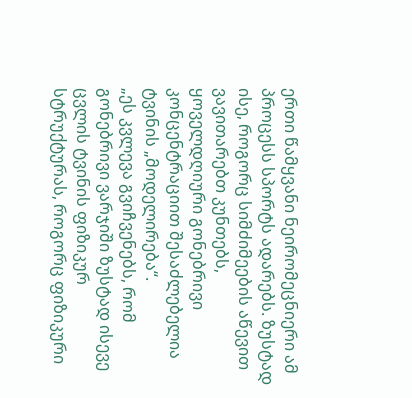ერთი წამყვანი ნეირომეცნიერი ამ პროცესს სპორტს ადარებს. ზუსტად ისე, როგორც სიმძიმეების აწევით ვავითარებთ კუნთებს, ყოველდღიური გონებრივი კონცენტრაციით შესაძლებელია ტვინის „მოდელირება“.
„ეს კვლევა გვიჩვენებს, რომ გონებრივი ვარჯიში ზუსტად ისევე ცვლის ტვინის ფიზიკურ სტრუქტურას, როგორც ფიზიკური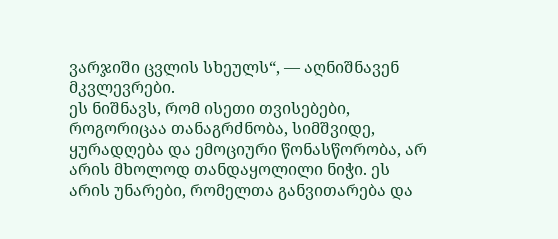ვარჯიში ცვლის სხეულს“, — აღნიშნავენ მკვლევრები.
ეს ნიშნავს, რომ ისეთი თვისებები, როგორიცაა თანაგრძნობა, სიმშვიდე, ყურადღება და ემოციური წონასწორობა, არ არის მხოლოდ თანდაყოლილი ნიჭი. ეს არის უნარები, რომელთა განვითარება და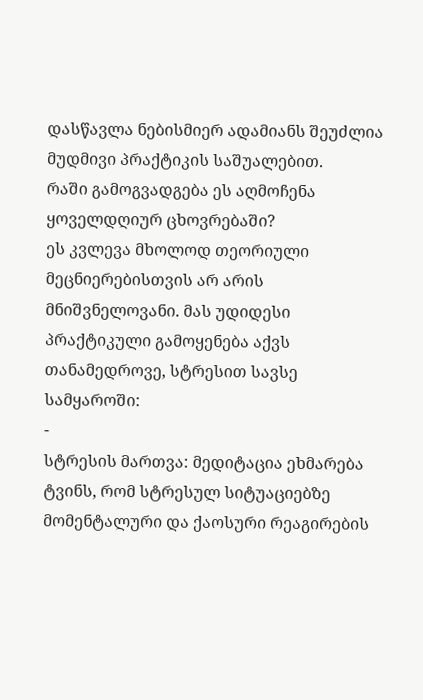დასწავლა ნებისმიერ ადამიანს შეუძლია მუდმივი პრაქტიკის საშუალებით.
რაში გამოგვადგება ეს აღმოჩენა ყოველდღიურ ცხოვრებაში?
ეს კვლევა მხოლოდ თეორიული მეცნიერებისთვის არ არის მნიშვნელოვანი. მას უდიდესი პრაქტიკული გამოყენება აქვს თანამედროვე, სტრესით სავსე სამყაროში:
-
სტრესის მართვა: მედიტაცია ეხმარება ტვინს, რომ სტრესულ სიტუაციებზე მომენტალური და ქაოსური რეაგირების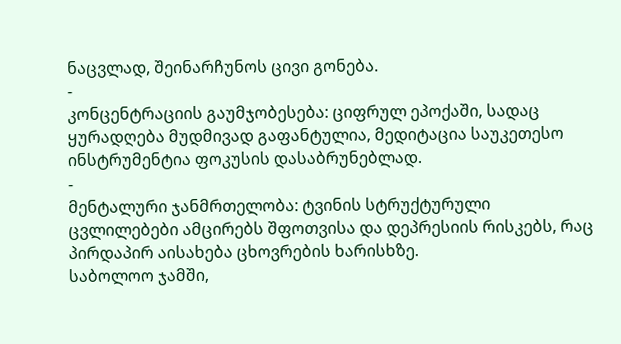ნაცვლად, შეინარჩუნოს ცივი გონება.
-
კონცენტრაციის გაუმჯობესება: ციფრულ ეპოქაში, სადაც ყურადღება მუდმივად გაფანტულია, მედიტაცია საუკეთესო ინსტრუმენტია ფოკუსის დასაბრუნებლად.
-
მენტალური ჯანმრთელობა: ტვინის სტრუქტურული ცვლილებები ამცირებს შფოთვისა და დეპრესიის რისკებს, რაც პირდაპირ აისახება ცხოვრების ხარისხზე.
საბოლოო ჯამში,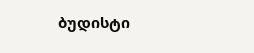ბუდისტი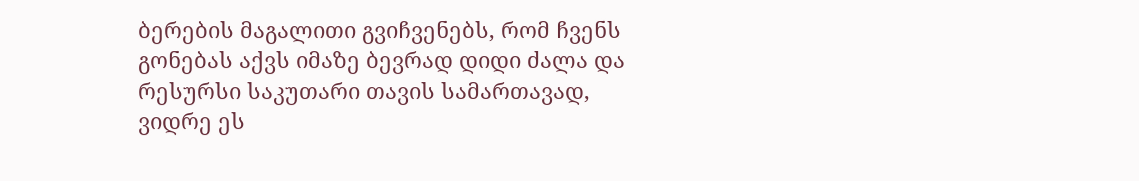ბერების მაგალითი გვიჩვენებს, რომ ჩვენს გონებას აქვს იმაზე ბევრად დიდი ძალა და რესურსი საკუთარი თავის სამართავად, ვიდრე ეს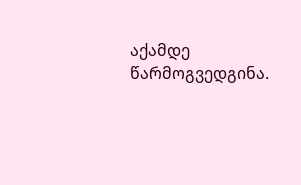აქამდე წარმოგვედგინა.